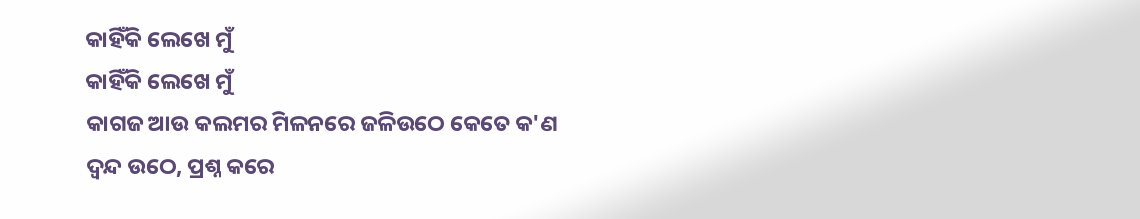କାହିଁକି ଲେଖେ ମୁଁ
କାହିଁକି ଲେଖେ ମୁଁ
କାଗଜ ଆଉ କଲମର ମିଳନରେ ଜଳିଉଠେ କେତେ କ'ଣ
ଦ୍ବନ୍ଦ ଉଠେ, ପ୍ରଶ୍ନ କରେ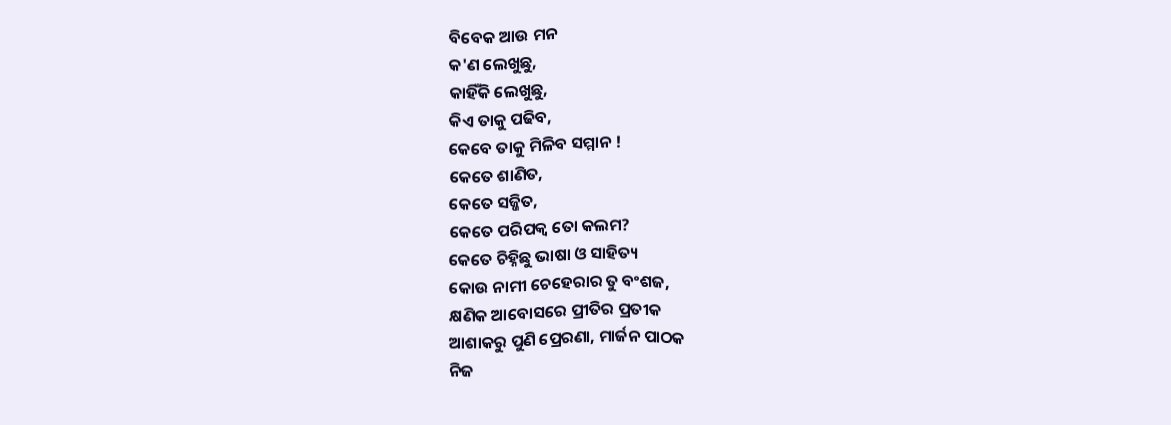ବିବେକ ଆଉ ମନ
କ'ଣ ଲେଖୁଛୁ,
କାହିଁକି ଲେଖୁଛୁ,
କିଏ ତାକୁ ପଢିବ,
କେବେ ତାକୁ ମିଳିବ ସମ୍ମାନ !
କେତେ ଶାଣିତ,
କେତେ ସଜ୍ଜିତ,
କେତେ ପରିପକ୍ବ ତୋ କଲମ?
କେତେ ଚିହ୍ନିଛୁ ଭାଷା ଓ ସାହିତ୍ୟ
କୋଉ ନାମୀ ଚେହେରାର ତୁ ବଂଶଜ,
କ୍ଷଣିକ ଆବୋସରେ ପ୍ରୀତିର ପ୍ରତୀକ
ଆଶାକରୁ ପୁଣି ପ୍ରେରଣା, ମାର୍ଜନ ପାଠକ
ନିଜ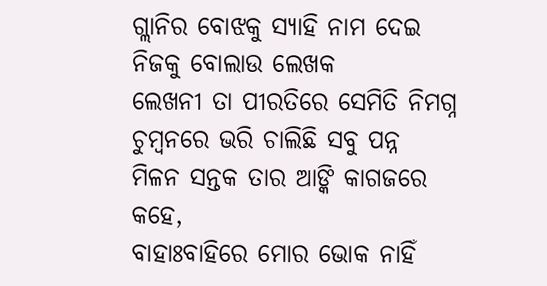ଗ୍ଲାନିର ବୋଝକୁ ସ୍ୟାହି ନାମ ଦେଇ
ନିଜକୁ ବୋଲାଉ ଲେଖକ
ଲେଖନୀ ତା ପୀରତିରେ ସେମିତି ନିମଗ୍ନ
ଚୁମ୍ବନରେ ଭରି ଚାଲିଛି ସବୁ ପନ୍ନ
ମିଳନ ସନ୍ତକ ତାର ଆଙ୍କି କାଗଜରେ
କହେ,
ବାହାଃବାହିରେ ମୋର ଭୋକ ନାହିଁ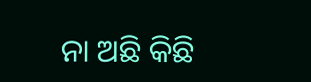ନା ଅଛି କିଛି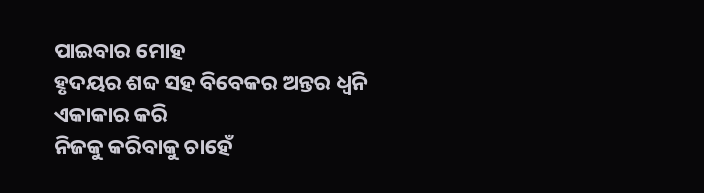ପାଇବାର ମୋହ
ହୃଦୟର ଶବ୍ଦ ସହ ବିବେକର ଅନ୍ତର ଧ୍ବନି
ଏକାକାର କରି
ନିଜକୁ କରିବାକୁ ଚାହେଁ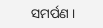ସମର୍ପଣ ।